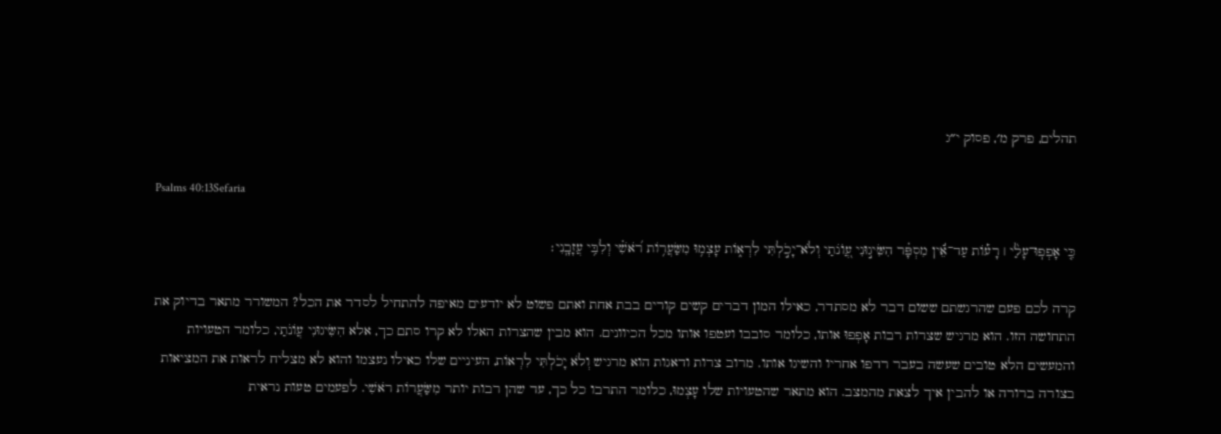תהלים, פרק מ׳, פסוק י״ג

Psalms 40:13Sefaria

כִּ֤י אָפְפֽוּ־עָלַ֨י ׀ רָע֡וֹת עַד־אֵ֬ין מִסְפָּ֗ר הִשִּׂיג֣וּנִי עֲ֭וֺנֹתַי וְלֹא־יָכֹ֣לְתִּי לִרְא֑וֹת עָצְמ֥וּ מִשַּׂעֲר֥וֹת רֹ֝אשִׁ֗י וְלִבִּ֥י עֲזָבָֽנִי׃

קרה לכם פעם שהרגשתם ששום דבר לא מסתדר, כאילו המון דברים קשים קורים בבת אחת ואתם פשוט לא יודעים מאיפה להתחיל לסדר את הכל? המשורר מתאר בדיוק את התחושה הזו. הוא מרגיש שצרות רבות אָפְפוּ אותו, כלומר סובבו ועטפו אותו מכל הכיוונים. הוא מבין שהצרות האלו לא קרו סתם כך, אלא הִשִּׂיגוּנִי עֲוֹנֹתַי, כלומר הטעויות והמעשים הלא טובים שעשה בעבר רדפו אחריו והשיגו אותו. מרוב צרות ודאגות הוא מרגיש וְלֹא יָכֹלְתִּי לִרְאוֹת, העיניים שלו כאילו נעצמו והוא לא מצליח לראות את המציאות בצורה ברורה או להבין איך לצאת מהמצב. הוא מתאר שהטעויות שלו עָצְמוּ, כלומר התרבו כל כך, עד שהן רבות יותר מִשַּׂעֲרוֹת רֹאשִׁי. לפעמים טעות נראית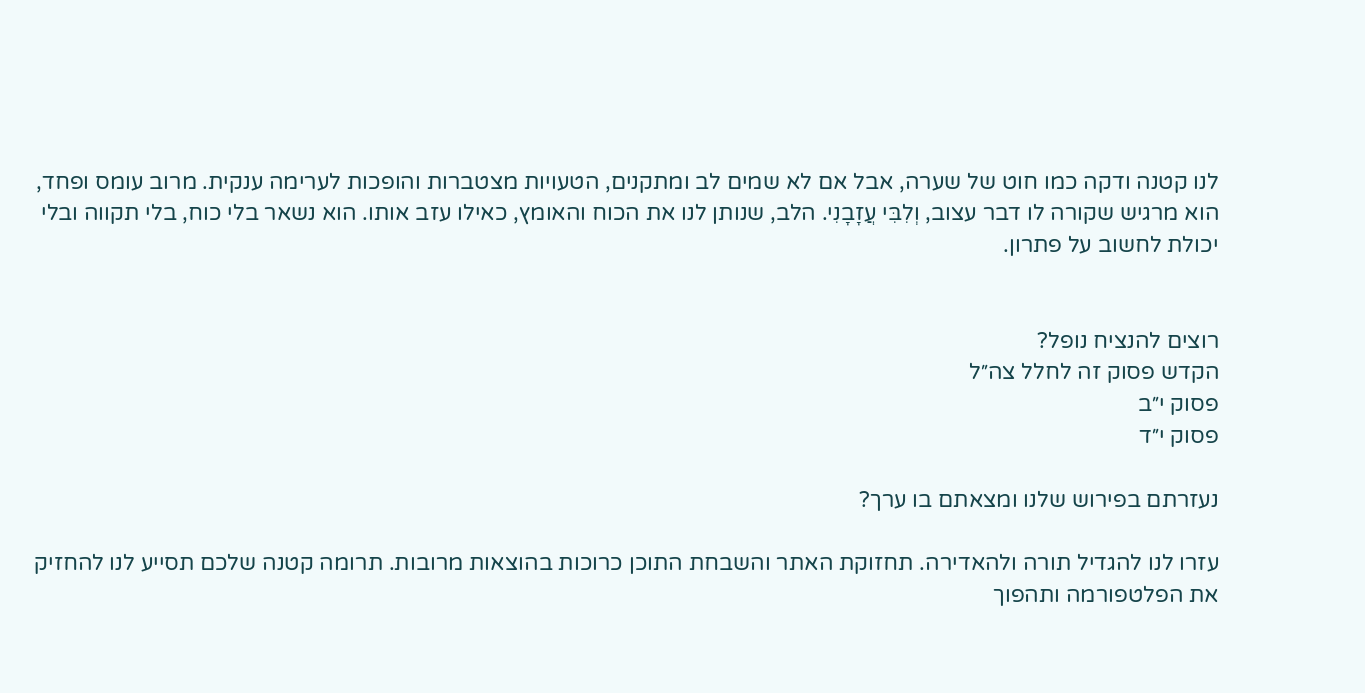לנו קטנה ודקה כמו חוט של שערה, אבל אם לא שמים לב ומתקנים, הטעויות מצטברות והופכות לערימה ענקית. מרוב עומס ופחד, הוא מרגיש שקורה לו דבר עצוב, וְלִבִּי עֲזָבָנִי. הלב, שנותן לנו את הכוח והאומץ, כאילו עזב אותו. הוא נשאר בלי כוח, בלי תקווה ובלי יכולת לחשוב על פתרון.


רוצים להנציח נופל?
הקדש פסוק זה לחלל צה״ל
פסוק י״ב
פסוק י״ד

נעזרתם בפירוש שלנו ומצאתם בו ערך?

עזרו לנו להגדיל תורה ולהאדירה. תחזוקת האתר והשבחת התוכן כרוכות בהוצאות מרובות. תרומה קטנה שלכם תסייע לנו להחזיק את הפלטפורמה ותהפוך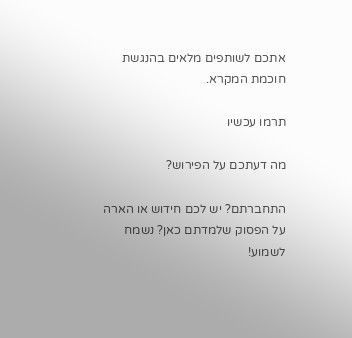אתכם לשותפים מלאים בהנגשת חוכמת המקרא.

תרמו עכשיו

מה דעתכם על הפירוש?

התחברתם? יש לכם חידוש או הארה על הפסוק שלמדתם כאן? נשמח לשמוע!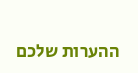ההערות שלכם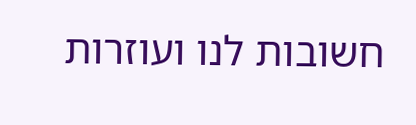חשובות לנו ועוזרות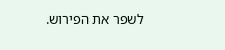לשפר את הפירוש.